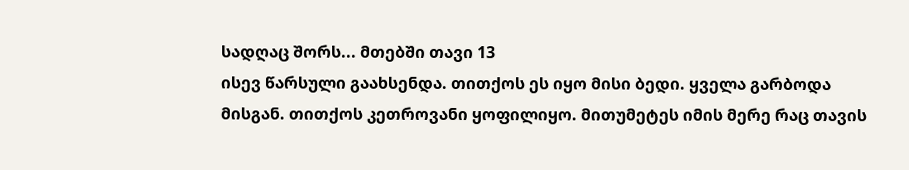სადღაც შორს... მთებში თავი 13
ისევ წარსული გაახსენდა. თითქოს ეს იყო მისი ბედი. ყველა გარბოდა მისგან. თითქოს კეთროვანი ყოფილიყო. მითუმეტეს იმის მერე რაც თავის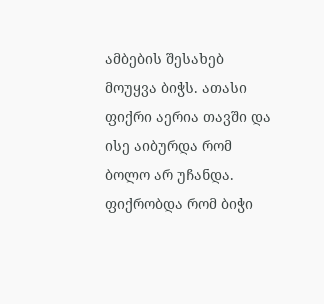ამბების შესახებ მოუყვა ბიჭს. ათასი ფიქრი აერია თავში და ისე აიბურდა რომ ბოლო არ უჩანდა. ფიქრობდა რომ ბიჭი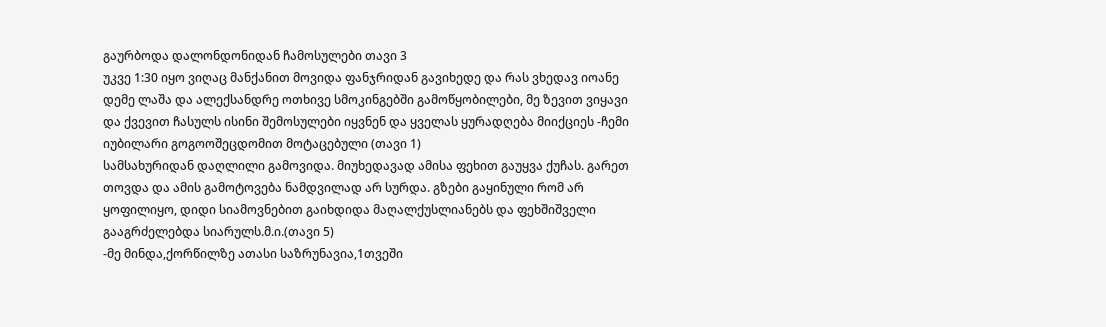გაურბოდა დალონდონიდან ჩამოსულები თავი 3
უკვე 1:30 იყო ვიღაც მანქანით მოვიდა ფანჯრიდან გავიხედე და რას ვხედავ იოანე დემე ლაშა და ალექსანდრე ოთხივე სმოკინგებში გამოწყობილები, მე ზევით ვიყავი და ქვევით ჩასულს ისინი შემოსულები იყვნენ და ყველას ყურადღება მიიქციეს -ჩემი იუბილარი გოგოოშეცდომით მოტაცებული (თავი 1)
სამსახურიდან დაღლილი გამოვიდა. მიუხედავად ამისა ფეხით გაუყვა ქუჩას. გარეთ თოვდა და ამის გამოტოვება ნამდვილად არ სურდა. გზები გაყინული რომ არ ყოფილიყო, დიდი სიამოვნებით გაიხდიდა მაღალქუსლიანებს და ფეხშიშველი გააგრძელებდა სიარულს.მ.ი.(თავი 5)
-მე მინდა,ქორწილზე ათასი საზრუნავია,1თვეში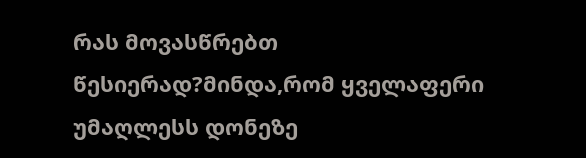რას მოვასწრებთ წესიერად?მინდა,რომ ყველაფერი უმაღლესს დონეზე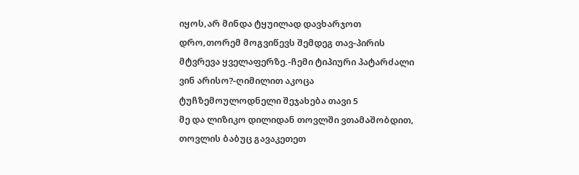იყოს,არ მინდა ტყუილად დავხარჯოთ დრო,თორემ მოგვიწევს შემდეგ თავ-პირის მტვრევა ყველაფერზე.-ჩემი ტიპიური პატარძალი ვინ არისო?-ღიმილით აკოცა ტუჩზემოულოდნელი შეჯახება თავი 5
მე და ლიზიკო დილიდან თოვლში ვთამაშობდით, თოვლის ბაბუც გავაკეთეთ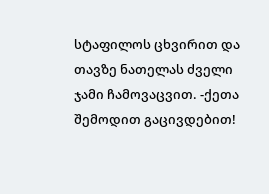სტაფილოს ცხვირით და თავზე ნათელას ძველი ჯამი ჩამოვაცვით. -ქეთა შემოდით გაცივდებით!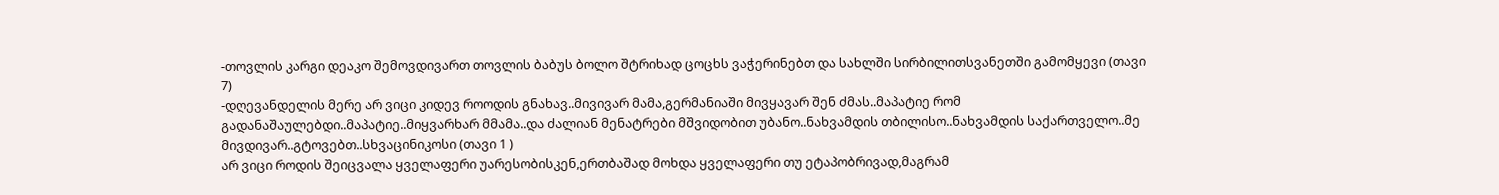-თოვლის კარგი დეაკო შემოვდივართ თოვლის ბაბუს ბოლო შტრიხად ცოცხს ვაჭერინებთ და სახლში სირბილითსვანეთში გამომყევი (თავი 7)
-დღევანდელის მერე არ ვიცი კიდევ როოდის გნახავ..მივივარ მამა,გერმანიაში მივყავარ შენ ძმას..მაპატიე რომ გადანაშაულებდი..მაპატიე..მიყვარხარ მმამა..და ძალიან მენატრები მშვიდობით უბანო..ნახვამდის თბილისო..ნახვამდის საქართველო..მე მივდივარ..გტოვებთ..სხვაცინიკოსი (თავი 1 )
არ ვიცი როდის შეიცვალა ყველაფერი უარესობისკენ,ერთბაშად მოხდა ყველაფერი თუ ეტაპობრივად,მაგრამ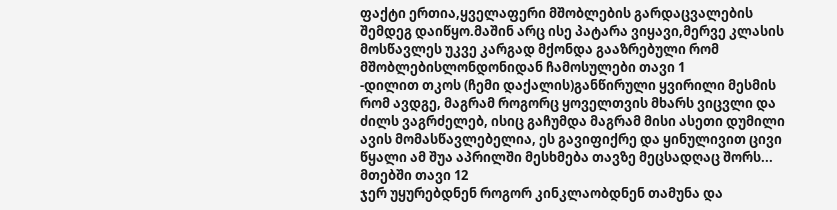ფაქტი ერთია,ყველაფერი მშობლების გარდაცვალების შემდეგ დაიწყო.მაშინ არც ისე პატარა ვიყავი,მერვე კლასის მოსწავლეს უკვე კარგად მქონდა გააზრებული რომ მშობლებისლონდონიდან ჩამოსულები თავი 1
-დილით თკოს (ჩემი დაქალის)განწირული ყვირილი მესმის რომ ავდგე, მაგრამ როგორც ყოველთვის მხარს ვიცვლი და ძილს ვაგრძელებ, ისიც გაჩუმდა მაგრამ მისი ასეთი დუმილი ავის მომასწავლებელია, ეს გავიფიქრე და ყინულივით ცივი წყალი ამ შუა აპრილში მესხმება თავზე მეცსადღაც შორს... მთებში თავი 12
ჯერ უყურებდნენ როგორ კინკლაობდნენ თამუნა და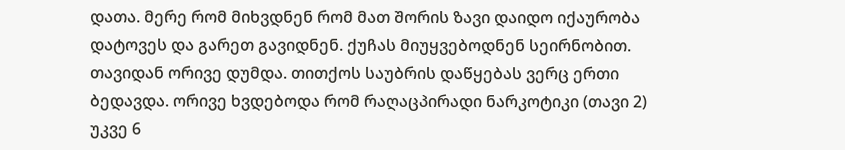დათა. მერე რომ მიხვდნენ რომ მათ შორის ზავი დაიდო იქაურობა დატოვეს და გარეთ გავიდნენ. ქუჩას მიუყვებოდნენ სეირნობით. თავიდან ორივე დუმდა. თითქოს საუბრის დაწყებას ვერც ერთი ბედავდა. ორივე ხვდებოდა რომ რაღაცპირადი ნარკოტიკი (თავი 2)
უკვე 6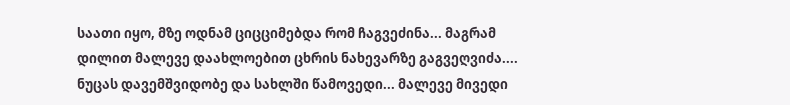საათი იყო, მზე ოდნამ ციცციმებდა რომ ჩაგვეძინა... მაგრამ დილით მალევე დაახლოებით ცხრის ნახევარზე გაგვეღვიძა.... ნუცას დავემშვიდობე და სახლში წამოვედი... მალევე მივედი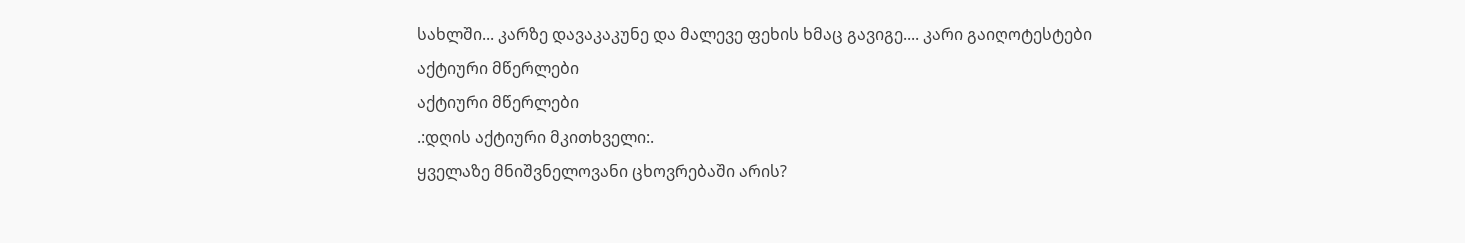სახლში... კარზე დავაკაკუნე და მალევე ფეხის ხმაც გავიგე.... კარი გაიღოტესტები
აქტიური მწერლები
აქტიური მწერლები
.:დღის აქტიური მკითხველი:.
ყველაზე მნიშვნელოვანი ცხოვრებაში არის?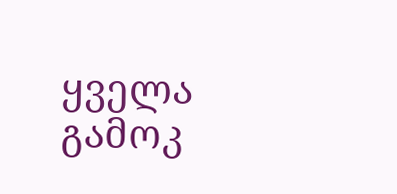ყველა გამოკ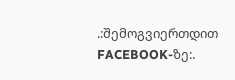.:შემოგვიერთდით FACEBOOK-ზე:.